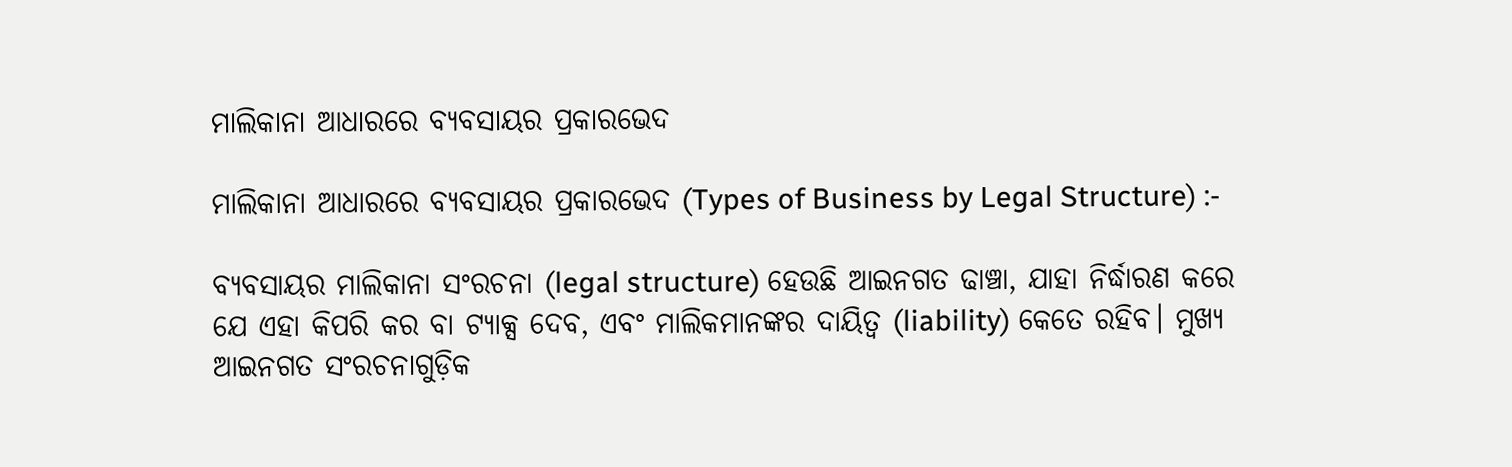ମାଲିକାନା ଆଧାରରେ ବ୍ୟବସାୟର ପ୍ରକାରଭେଦ

ମାଲିକାନା ଆଧାରରେ ବ୍ୟବସାୟର ପ୍ରକାରଭେଦ (Types of Business by Legal Structure) :-

ବ୍ୟବସାୟର ମାଲିକାନା ସଂରଚନା (legal structure) ହେଉଛି ଆଇନଗତ ଢାଞ୍ଚା, ଯାହା ନିର୍ଦ୍ଧାରଣ କରେ ଯେ ଏହା କିପରି କର ବା ଟ୍ୟାକ୍ସ ଦେବ, ଏବଂ ମାଲିକମାନଙ୍କର ଦାୟିତ୍ୱ (liability) କେତେ ରହିବ। ମୁଖ୍ୟ ଆଇନଗତ ସଂରଚନାଗୁଡ଼ିକ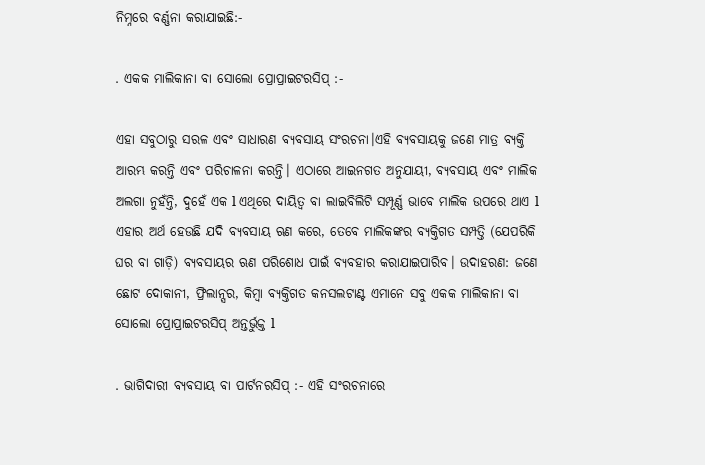ନିମ୍ନରେ ବର୍ଣ୍ଣନା କରାଯାଇଛି:-

. ଏକକ ମାଲିକାନା ବା ସୋଲୋ ପ୍ରୋପ୍ରାଇଟରସିପ୍ :-

ଏହା ସବୁଠାରୁ ସରଳ ଏବଂ ସାଧାରଣ ବ୍ୟବସାୟ ସଂରଚନା।ଏହି ବ୍ୟବସାୟକୁ ଜଣେ ମାତ୍ର ବ୍ୟକ୍ତି ଆରମ୍ଭ କରନ୍ତି ଏବଂ ପରିଚାଳନା କରନ୍ତି। ଏଠାରେ ଆଇନଗତ ଅନୁଯାୟୀ, ବ୍ୟବସାୟ ଏବଂ ମାଲିକ ଅଲଗା ନୁହଁନ୍ତି, ଦୁହେଁ ଏକ l ଏଥିରେ ଦାୟିତ୍ୱ ବା ଲାଇବିଲିଟି ସମ୍ପୂର୍ଣ୍ଣ ଭାବେ ମାଲିକ ଉପରେ ଥାଏ l ଏହାର ଅର୍ଥ ହେଉଛି ଯଦି ବ୍ୟବସାୟ ଋଣ କରେ, ତେବେ ମାଲିକଙ୍କର ବ୍ୟକ୍ତିଗତ ସମ୍ପତ୍ତି (ଯେପରିକି ଘର ବା ଗାଡ଼ି) ବ୍ୟବସାୟର ଋଣ ପରିଶୋଧ ପାଇଁ ବ୍ୟବହାର କରାଯାଇପାରିବ। ଉଦାହରଣ: ଜଣେ ଛୋଟ ଦୋକାନୀ, ଫ୍ରିଲାନ୍ସର, କିମ୍ବା ବ୍ୟକ୍ତିଗତ କନସଲଟାଣ୍ଟ ଏମାନେ ସବୁ ଏକକ ମାଲିକାନା ବା ସୋଲୋ ପ୍ରୋପ୍ରାଇଟରସିପ୍ ଅନ୍ତର୍ଭୁକ୍ତ l

. ଭାଗିଦାରୀ ବ୍ୟବସାୟ ବା ପାର୍ଟନରସିପ୍ :- ଏହି ସଂରଚନାରେ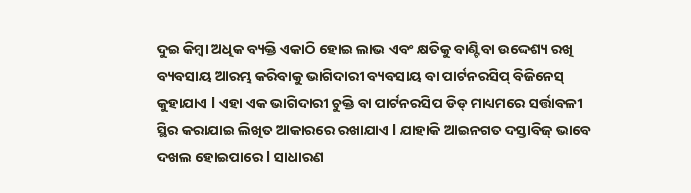ଦୁଇ କିମ୍ବା ଅଧିକ ବ୍ୟକ୍ତି ଏକାଠି ହୋଇ ଲାଭ ଏବଂ କ୍ଷତିକୁ ବାଣ୍ଟିବା ଉଦ୍ଦେଶ୍ୟ ରଖି ବ୍ୟବସାୟ ଆରମ୍ଭ କରିବାକୁ ଭାଗିଦାରୀ ବ୍ୟବସାୟ ବା ପାର୍ଟନରସିପ୍ ବିଜିନେସ୍ କୁହାଯାଏ l ଏହା ଏକ ଭାଗିଦାରୀ ଚୁକ୍ତି ବା ପାର୍ଟନରସିପ ଡିଡ୍‌ ମାଧ୍ୟମରେ ସର୍ତ୍ତାବଳୀ ସ୍ଥିର କରାଯାଇ ଲିଖିତ ଆକାରରେ ରଖାଯାଏ l ଯାହାକି ଆଇନଗତ ଦସ୍ତାବିଜ୍ ଭାବେ ଦଖଲ ହୋଇପାରେ l ସାଧାରଣ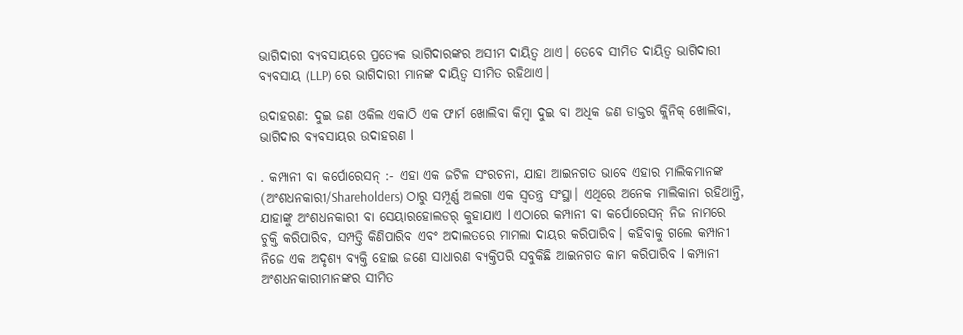ଭାଗିଦାରୀ ବ୍ୟବସାୟରେ ପ୍ରତ୍ୟେକ ଭାଗିଦାରଙ୍କର ଅସୀମ ଦାୟିତ୍ୱ ଥାଏ। ତେବେ ସୀମିତ ଦାୟିତ୍ୱ ଭାଗିଦାରୀ ବ୍ୟବସାୟ (LLP) ରେ ଭାଗିଦାରୀ ମାନଙ୍କ ଦାୟିତ୍ୱ ସୀମିତ ରହିଥାଏ।

ଉଦାହରଣ: ଦୁଇ ଜଣ ଓକିଲ ଏକାଠି ଏକ ଫାର୍ମ ଖୋଲିବା କିମ୍ବା ଦୁଇ ବା ଅଧିକ ଜଣ ଡାକ୍ତର କ୍ଲିନିକ୍ ଖୋଲିବା, ଭାଗିଦାର ବ୍ୟବସାୟର ଉଦାହରଣ l

. କମ୍ପାନୀ ବା କର୍ପୋରେସନ୍ :- ଏହା ଏକ ଜଟିଳ ସଂରଚନା, ଯାହା ଆଇନଗତ ଭାବେ ଏହାର ମାଲିକମାନଙ୍କ (ଅଂଶଧନକାରୀ/Shareholders) ଠାରୁ ସମ୍ପୂର୍ଣ୍ଣ ଅଲଗା ଏକ ସ୍ୱତନ୍ତ୍ର ସଂସ୍ଥା। ଏଥିରେ ଅନେକ ମାଲିକାନା ରହିଥାନ୍ତି, ଯାହାଙ୍କୁ ଅଂଶଧନକାରୀ ବା ସେୟାରହୋଲଡର୍ କୁହାଯାଏ l ଏଠାରେ କମ୍ପାନୀ ବା କର୍ପୋରେସନ୍ ନିଜ ନାମରେ ଚୁକ୍ତି କରିପାରିବ, ସମ୍ପତ୍ତି କିଣିପାରିବ ଏବଂ ଅଦାଲତରେ ମାମଲା ଦାୟର କରିପାରିବ। କହିବାକୁ ଗଲେ କମ୍ପାନୀ ନିଜେ ଏକ ଅଦୃଶ୍ୟ ବ୍ୟକ୍ତି ହୋଇ ଜଣେ ସାଧାରଣ ବ୍ୟକ୍ତିପରି ସବୁକିଛି ଆଇନଗତ କାମ କରିପାରିବ l କମ୍ପାନୀ ଅଂଶଧନକାରୀମାନଙ୍କର ସୀମିତ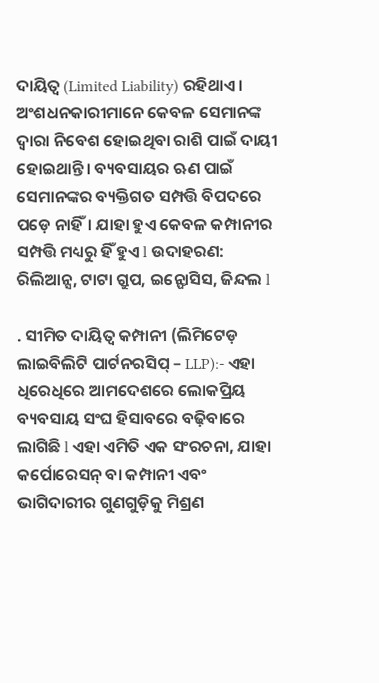ଦାୟିତ୍ୱ (Limited Liability) ରହିଥାଏ। ଅଂଶଧନକାରୀମାନେ କେବଳ ସେମାନଙ୍କ ଦ୍ୱାରା ନିବେଶ ହୋଇଥିବା ରାଶି ପାଇଁ ଦାୟୀ ହୋଇଥାନ୍ତି। ବ୍ୟବସାୟର ଋଣ ପାଇଁ ସେମାନଙ୍କର ବ୍ୟକ୍ତିଗତ ସମ୍ପତ୍ତି ବିପଦରେ ପଡ଼େ ନାହିଁ। ଯାହା ହୁଏ କେବଳ କମ୍ପାନୀର ସମ୍ପତ୍ତି ମଧ୍ୟରୁ ହିଁ ହୁଏ l ଉଦାହରଣ: ରିଲିଆନ୍ସ, ଟାଟା ଗ୍ରୁପ, ଇନ୍ଫୋସିସ, ଜିନ୍ଦଲ l

. ସୀମିତ ଦାୟିତ୍ୱ କମ୍ପାନୀ (ଲିମିଟେଡ଼ ଲାଇବିଲିଟି ପାର୍ଟନରସିପ୍ – LLP):- ଏହା ଧିରେଧିରେ ଆମଦେଶରେ ଲୋକପ୍ରିୟ ବ୍ୟବସାୟ ସଂଘ ହିସାବରେ ବଢ଼ିବାରେ ଲାଗିଛି l ଏହା ଏମିତି ଏକ ସଂରଚନା, ଯାହା କର୍ପୋରେସନ୍ ବା କମ୍ପାନୀ ଏବଂ ଭାଗିଦାରୀର ଗୁଣଗୁଡ଼ିକୁ ମିଶ୍ରଣ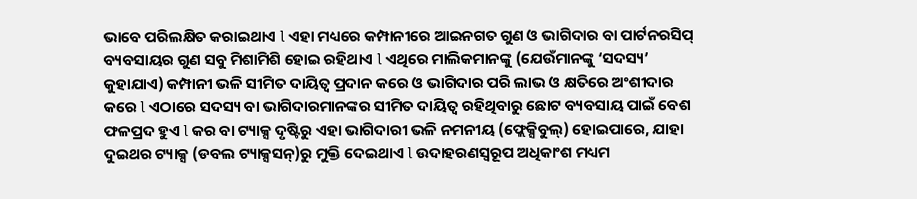ଭାବେ ପରିଲକ୍ଷିତ କରାଇଥାଏ l ଏହା ମଧ୍ୟରେ କମ୍ପାନୀରେ ଆଇନଗତ ଗୁଣ ଓ ଭାଗିଦାର ବା ପାର୍ଟନରସିପ୍ ବ୍ୟବସାୟର ଗୁଣ ସବୁ ମିଶାମିଶି ହୋଇ ରହିଥାଏ l ଏଥିରେ ମାଲିକମାନଙ୍କୁ (ଯେଉଁମାନଙ୍କୁ ‘ସଦସ୍ୟ’ କୁହାଯାଏ) କମ୍ପାନୀ ଭଳି ସୀମିତ ଦାୟିତ୍ୱ ପ୍ରଦାନ କରେ ଓ ଭାଗିଦାର ପରି ଲାଭ ଓ କ୍ଷତିରେ ଅଂଶୀଦାର କରେ l ଏଠାରେ ସଦସ୍ୟ ବା ଭାଗିଦାରମାନଙ୍କର ସୀମିତ ଦାୟିତ୍ୱ ରହିଥିବାରୁ ଛୋଟ ବ୍ୟବସାୟ ପାଇଁ ବେଶ ଫଳପ୍ରଦ ହୁଏ l କର ବା ଟ୍ୟାକ୍ସ ଦୃଷ୍ଟିରୁ ଏହା ଭାଗିଦାରୀ ଭଳି ନମନୀୟ (ଫ୍ଲେକ୍ସିବୁଲ୍) ହୋଇପାରେ, ଯାହା ଦୁଇଥର ଟ୍ୟାକ୍ସ (ଡବଲ ଟ୍ୟାକ୍ସସନ୍)ରୁ ମୁକ୍ତି ଦେଇଥାଏ l ଉଦାହରଣସ୍ୱରୂପ ଅଧିକାଂଶ ମଧ୍ୟମ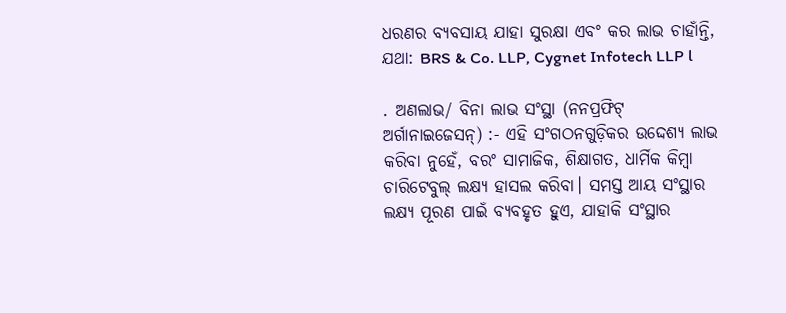ଧରଣର ବ୍ୟବସାୟ ଯାହା ସୁରକ୍ଷା ଏବଂ କର ଲାଭ ଚାହାଁନ୍ତି, ଯଥା: BRS & Co. LLP, Cygnet Infotech LLP l

. ଅଣଲାଭ/ ବିନା ଲାଭ ସଂସ୍ଥା (ନନପ୍ରଫିଟ୍‌ ଅର୍ଗାନାଇଜେସନ୍) :- ଏହି ସଂଗଠନଗୁଡ଼ିକର ଉଦ୍ଦେଶ୍ୟ ଲାଭ କରିବା ନୁହେଁ, ବରଂ ସାମାଜିକ, ଶିକ୍ଷାଗତ, ଧାର୍ମିକ କିମ୍ବା ଚାରିଟେବୁଲ୍ ଲକ୍ଷ୍ୟ ହାସଲ କରିବା। ସମସ୍ତ ଆୟ ସଂସ୍ଥାର ଲକ୍ଷ୍ୟ ପୂରଣ ପାଇଁ ବ୍ୟବହୃତ ହୁଏ, ଯାହାକି ସଂସ୍ଥାର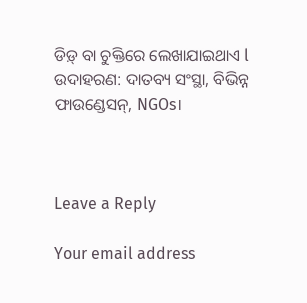ଡିଡ଼୍ ବା ଚୁକ୍ତିରେ ଲେଖାଯାଇଥାଏ l ଉଦାହରଣ: ଦାତବ୍ୟ ସଂସ୍ଥା, ବିଭିନ୍ନ ଫାଉଣ୍ଡେସନ୍, NGOs।



Leave a Reply

Your email address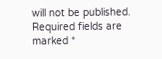will not be published. Required fields are marked *